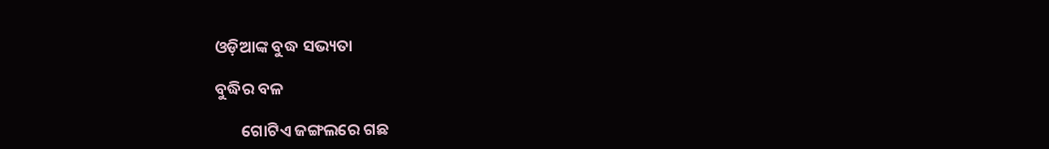ଓଡ଼ିଆଙ୍କ ବୁଦ୍ଧ ସଭ୍ୟତା

ବୁଦ୍ଧିର ବଳ

       ଗୋଟିଏ ଜଙ୍ଗଲରେ ଗଛ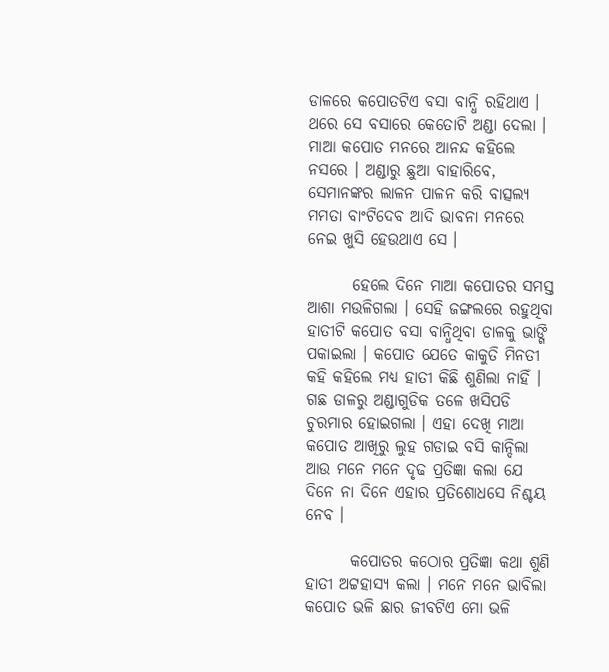ଡାଳରେ କପୋତଟିଏ ବସା ବାନ୍ଧି ରହିଥାଏ । ଥରେ ସେ ବସାରେ କେତୋଟି ଅଣ୍ଡା ଦେଲା । ମାଆ କପୋତ ମନରେ ଆନନ୍ଦ କହିଲେ ନସରେ । ଅଣ୍ଡାରୁ ଛୁଆ ବାହାରିବେ, ସେମାନଙ୍କର ଲାଳନ ପାଳନ କରି ବାତ୍ସଲ୍ୟ ମମତା ବାଂଟିଦେବ ଆଦି ଭାବନା ମନରେ ନେଇ ଖୁସି ହେଉଥାଏ ସେ ।

       ହେଲେ ଦିନେ ମାଆ କପୋତର ସମସ୍ତ ଆଶା ମଉଳିଗଲା । ସେହି ଜଙ୍ଗଲରେ ରହୁଥିବା ହାତୀଟି କପୋତ ବସା ବାନ୍ଧିଥିବା ଡାଳକୁ ଭାଙ୍ଗି ପକାଇଲା । କପୋତ ଯେତେ କାକୁତି ମିନତୀ କହି କହିଲେ ମଧ୍ୟ ହାତୀ କିଛି ଶୁଣିଲା ନାହିଁ । ଗଛ ଡାଳରୁ ଅଣ୍ଡାଗୁଡିକ ତଳେ ଖସିପଡି ଚୁରମାର ହୋଇଗଲା । ଏହା ଦେଖି ମାଆ କପୋତ ଆଖିରୁ ଲୁହ ଗଡାଇ ବସି କାନ୍ଦିଲା ଆଉ ମନେ ମନେ ଦୃଢ ପ୍ରତିଜ୍ଞା କଲା ଯେ ଦିନେ ନା ଦିନେ ଏହାର ପ୍ରତିଶୋଧସେ ନିଶ୍ଚୟ ନେବ ।

       କପୋତର କଠୋର ପ୍ରତିଜ୍ଞା କଥା ଶୁଣି ହାତୀ ଅଟ୍ଟହାସ୍ୟ କଲା । ମନେ ମନେ ଭାବିଲା କପୋତ ଭଳି ଛାର ଜୀବଟିଏ ମୋ ଭଳି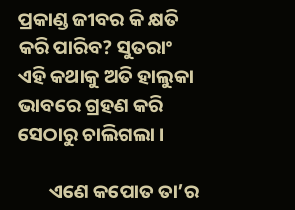ପ୍ରକାଣ୍ଡ ଜୀବର କି କ୍ଷତି କରି ପାରିବ? ସୁତରାଂ ଏହି କଥାକୁ ଅତି ହାଲୁକା ଭାବରେ ଗ୍ରହଣ କରି ସେଠାରୁ ଚାଲିଗଲା ।

       ଏଣେ କପୋତ ତା’ର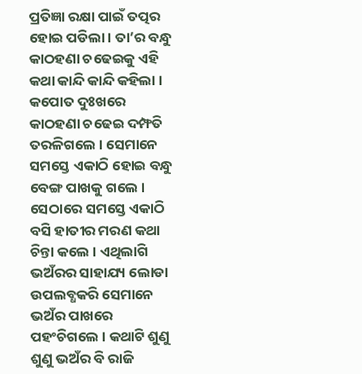ପ୍ରତିଜ୍ଞା ରକ୍ଷା ପାଇଁ ତତ୍ପର ହୋଇ ପଡିଲା । ତା’ର ବନ୍ଧୁ କାଠହଣା ଚଢେଇକୁ ଏହି କଥା କାନ୍ଦି କାନ୍ଦି କହିଲା । କପୋତ ଦୁଃଖରେ କାଠହଣା ଚଢେଇ ଦମ୍ଫତି ତରଳିଗଲେ । ସେମାନେ ସମସ୍ତେ ଏକାଠି ହୋଇ ବନ୍ଧୁ ବେଙ୍ଗ ପାଖକୁ ଗଲେ । ସେଠାରେ ସମସ୍ତେ ଏକାଠି ବସି ହାତୀର ମରଣ କଥା ଚିନ୍ତା କଲେ । ଏଥିଲାଗି ଭଅଁରର ସାହାଯ୍ୟ ଲୋଡା ଉପଲବ୍ଧକରି ସେମାନେ ଭଅଁର ପାଖରେ ପହଂଚିଗଲେ । କଥାଟି ଶୁଣୁ ଶୁଣୁ ଭଅଁର ବି ରାଜି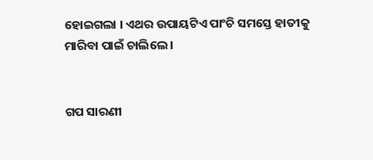ହୋଇଗଲା । ଏଥର ଉପାୟଟିଏ ପାଂଚି ସମସ୍ତେ ହାତୀକୁ ମାରିବା ପାଇଁ ଚାଲିଲେ ।


ଗପ ସାରଣୀ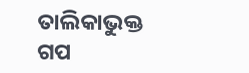ତାଲିକାଭୁକ୍ତ ଗପ